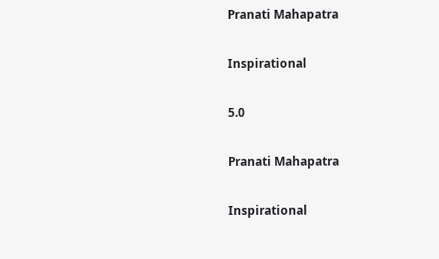Pranati Mahapatra

Inspirational

5.0

Pranati Mahapatra

Inspirational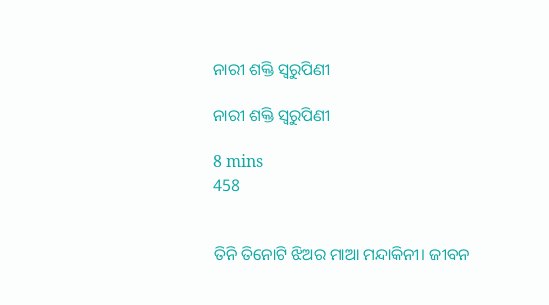ନାରୀ ଶକ୍ତି ସ୍ଵରୁପିଣୀ

ନାରୀ ଶକ୍ତି ସ୍ଵରୁପିଣୀ

8 mins
458


ତିନି ତିନୋଟି ଝିଅର ମାଆ ମନ୍ଦାକିନୀ। ଜୀବନ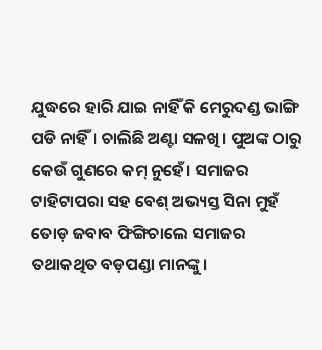ଯୁଦ୍ଧରେ ହାରି ଯାଇ ନାହିଁ କି ମେରୁଦଣ୍ଡ ଭାଙ୍ଗି ପଡି ନାହିଁ। ଚାଲିଛି ଅଣ୍ଟା ସଳଖି। ପୁଅଙ୍କ ଠାରୁ କେଉଁ ଗୁଣରେ କମ୍ ନୁହେଁ। ସମାଜର ଟାହିଟାପରା ସହ ବେଶ୍ ଅଭ୍ୟସ୍ତ ସିନା ମୁହଁ ତୋଡ଼ ଜବାବ ଫିଙ୍ଗିଚାଲେ ସମାଜର ତଥାକଥିତ ବଡ଼ପଣ୍ଡା ମାନଙ୍କୁ।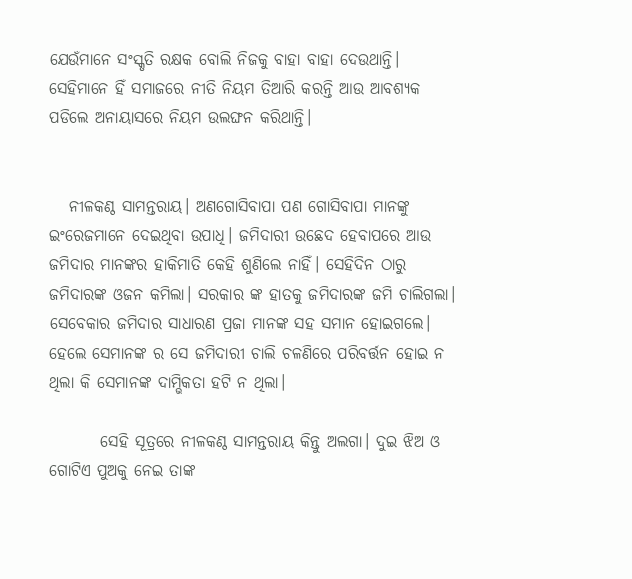ଯେଉଁମାନେ ସଂସ୍କୃତି ରକ୍ଷକ ବୋଲି ନିଜକୁ ବାହା ବାହା ଦେଉଥାନ୍ତି। ସେହିମାନେ ହିଁ ସମାଜରେ ନୀତି ନିୟମ ତିଆରି କରନ୍ତି ଆଉ ଆବଶ୍ୟକ ପଡିଲେ ଅନାୟାସରେ ନିୟମ ଉଲଙ୍ଘନ କରିଥାନ୍ତି।


   ନୀଳକଣ୍ଠ ସାମନ୍ତରାୟ। ଅଣଗୋସିବାପା ପଣ ଗୋସିବାପା ମାନଙ୍କୁ ଇଂରେଜମାନେ ଦେଇଥିବା ଉପାଧି। ଜମିଦାରୀ ଉଛେଦ ହେବାପରେ ଆଉ ଜମିଦାର ମାନଙ୍କର ହାକିମାତି କେହି ଶୁଣିଲେ ନାହିଁ। ସେହିଦିନ ଠାରୁ ଜମିଦାରଙ୍କ ଓଜନ କମିଲା। ସରକାର ଙ୍କ ହାତକୁ ଜମିଦାରଙ୍କ ଜମି ଚାଲିଗଲା। ସେବେକାର ଜମିଦାର ସାଧାରଣ ପ୍ରଜା ମାନଙ୍କ ସହ ସମାନ ହୋଇଗଲେ। ହେଲେ ସେମାନଙ୍କ ର ସେ ଜମିଦାରୀ ଚାଲି ଚଳଣିରେ ପରିବର୍ତ୍ତନ ହୋଇ ନ ଥିଲା କି ସେମାନଙ୍କ ଦାମ୍ଭିକତା ହଟି ନ ଥିଲା।

        ସେହି ସୂତ୍ରରେ ନୀଳକଣ୍ଠ ସାମନ୍ତରାୟ କିନ୍ତୁ ଅଲଗା। ଦୁଇ ଝିଅ ଓ ଗୋଟିଏ ପୁଅକୁ ନେଇ ତାଙ୍କ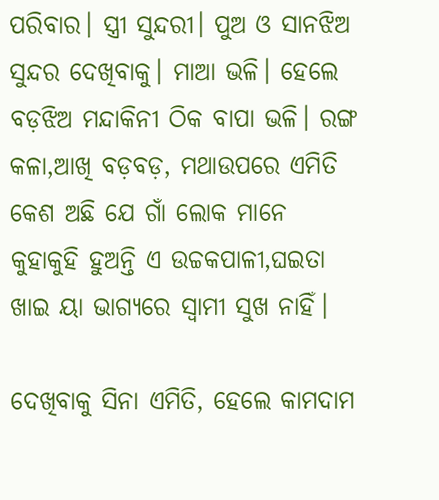ପରିବାର। ସ୍ତ୍ରୀ ସୁନ୍ଦରୀ। ପୁଅ ଓ ସାନଝିଅ ସୁନ୍ଦର ଦେଖିବାକୁ। ମାଆ ଭଳି। ହେଲେ ବଡ଼ଝିଅ ମନ୍ଦାକିନୀ ଠିକ ବାପା ଭଳି। ରଙ୍ଗ କଳା,ଆଖି ବଡ଼ବଡ଼, ମଥାଉପରେ ଏମିତି କେଶ ଅଛି ଯେ ଗାଁ ଲୋକ ମାନେ କୁହାକୁହି ହୁଅନ୍ତି ଏ ଉଚ୍ଚକପାଳୀ,ଘଇତା ଖାଇ ୟା ଭାଗ୍ୟରେ ସ୍ଵାମୀ ସୁଖ ନାହିଁ।

ଦେଖିବାକୁ ସିନା ଏମିତି, ହେଲେ କାମଦାମ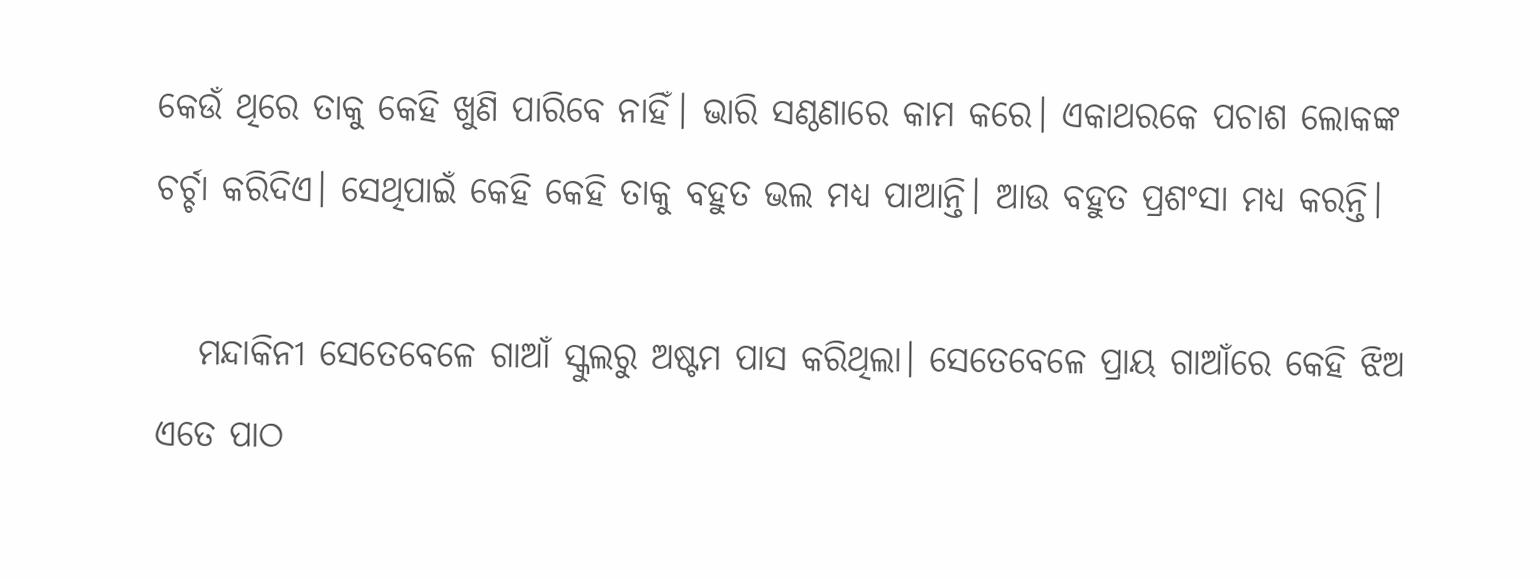କେଉଁ ଥିରେ ତାକୁ କେହି ଖୁଣି ପାରିବେ ନାହିଁ। ଭାରି ସଣ୍ଠଣାରେ କାମ କରେ। ଏକାଥରକେ ପଚାଶ ଲୋକଙ୍କ ଚର୍ଚ୍ଚା କରିଦିଏ। ସେଥିପାଇଁ କେହି କେହି ତାକୁ ବହୁତ ଭଲ ମଧ୍ୟ ପାଆନ୍ତି। ଆଉ ବହୁତ ପ୍ରଶଂସା ମଧ୍ୟ କରନ୍ତି।

   ମନ୍ଦାକିନୀ ସେତେବେଳେ ଗାଆଁ ସ୍କୁଲରୁ ଅଷ୍ଟମ ପାସ କରିଥିଲା। ସେତେବେଳେ ପ୍ରାୟ ଗାଆଁରେ କେହି ଝିଅ ଏତେ ପାଠ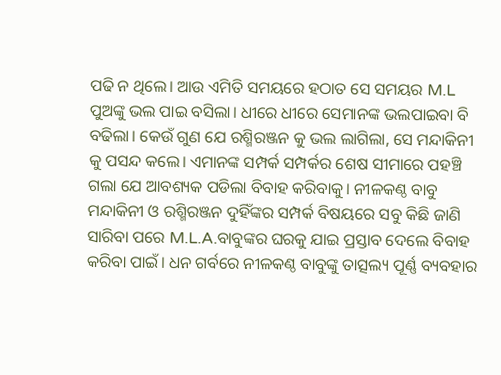ପଢି ନ ଥିଲେ। ଆଉ ଏମିତି ସମୟରେ ହଠାତ ସେ ସମୟର M.L ପୁଅଙ୍କୁ ଭଲ ପାଇ ବସିଲା। ଧୀରେ ଧୀରେ ସେମାନଙ୍କ ଭଲପାଇବା ବି ବଢିଲା। କେଉଁ ଗୁଣ ଯେ ରଶ୍ମିରଞ୍ଜନ କୁ ଭଲ ଲାଗିଲା, ସେ ମନ୍ଦାକିନୀ କୁ ପସନ୍ଦ କଲେ। ଏମାନଙ୍କ ସମ୍ପର୍କ ସମ୍ପର୍କର ଶେଷ ସୀମାରେ ପହଞ୍ଚି ଗଲା ଯେ ଆବଶ୍ୟକ ପଡିଲା ବିବାହ କରିବାକୁ। ନୀଳକଣ୍ଠ ବାବୁ ମନ୍ଦାକିନୀ ଓ ରଶ୍ମିରଞ୍ଜନ ଦୁହିଁଙ୍କର ସମ୍ପର୍କ ବିଷୟରେ ସବୁ କିଛି ଜାଣି ସାରିବା ପରେ M.L.A.ବାବୁଙ୍କର ଘରକୁ ଯାଇ ପ୍ରସ୍ତାବ ଦେଲେ ବିବାହ କରିବା ପାଇଁ। ଧନ ଗର୍ବରେ ନୀଳକଣ୍ଠ ବାବୁଙ୍କୁ ତାତ୍ସଲ୍ୟ ପୂର୍ଣ୍ଣ ବ୍ୟବହାର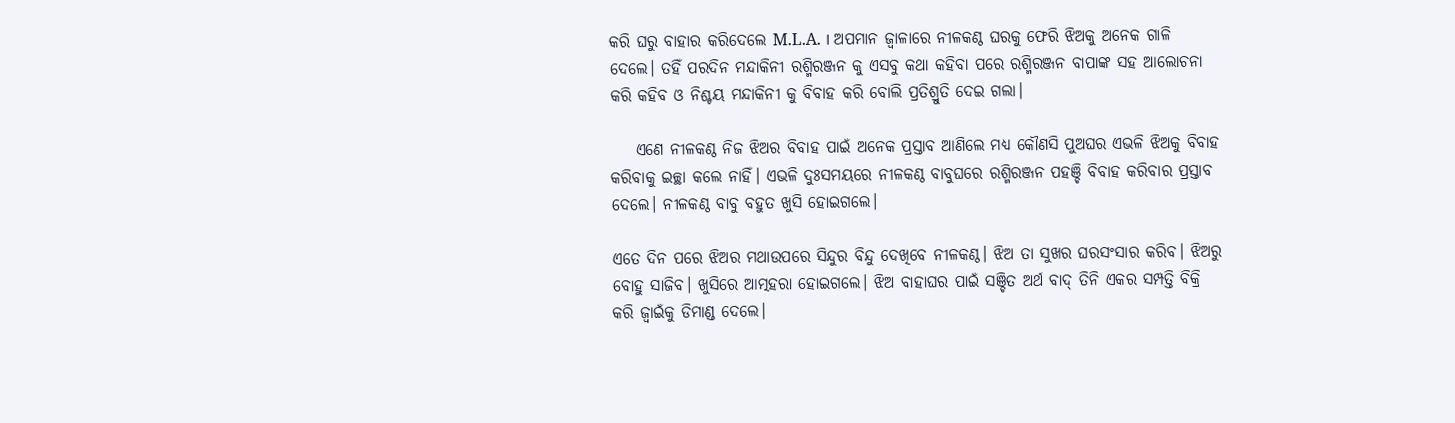କରି ଘରୁ ବାହାର କରିଦେଲେ M.L.A. । ଅପମାନ ଜ୍ଵାଳାରେ ନୀଳକଣ୍ଠ ଘରକୁ ଫେରି ଝିଅକୁ ଅନେକ ଗାଳି ଦେଲେ। ତହିଁ ପରଦିନ ମନ୍ଦାକିନୀ ରଶ୍ମିରଞ୍ଜନ କୁ ଏସବୁ କଥା କହିବା ପରେ ରଶ୍ମିରଞ୍ଜନ ବାପାଙ୍କ ସହ ଆଲୋଚନା କରି କହିବ ଓ ନିଶ୍ଚୟ ମନ୍ଦାକିନୀ କୁ ବିବାହ କରି ବୋଲି ପ୍ରତିଶ୍ରୁତି ଦେଇ ଗଲା।

    ଏଣେ ନୀଳକଣ୍ଠ ନିଜ ଝିଅର ବିବାହ ପାଇଁ ଅନେକ ପ୍ରସ୍ତାବ ଆଣିଲେ ମଧ୍ୟ କୌଣସି ପୁଅଘର ଏଭଳି ଝିଅକୁ ବିବାହ କରିବାକୁ ଇଚ୍ଛା କଲେ ନାହିଁ। ଏଭଳି ଦୁଃସମୟରେ ନୀଳକଣ୍ଠ ବାବୁଘରେ ରଶ୍ମିରଞ୍ଜନ ପହଞ୍ଚି ବିବାହ କରିବାର ପ୍ରସ୍ତାବ ଦେଲେ। ନୀଳକଣ୍ଠ ବାବୁ ବହୁତ ଖୁସି ହୋଇଗଲେ।

ଏତେ ଦିନ ପରେ ଝିଅର ମଥାଉପରେ ସିନ୍ଦୁର ବିନ୍ଦୁ ଦେଖିବେ ନୀଳକଣ୍ଠ। ଝିଅ ତା ସୁଖର ଘରସଂସାର କରିବ। ଝିଅରୁ ବୋହୁ ସାଜିବ। ଖୁସିରେ ଆତ୍ମହରା ହୋଇଗଲେ। ଝିଅ ବାହାଘର ପାଇଁ ସଞ୍ଚିତ ଅର୍ଥ ବାଦ୍ ତିନି ଏକର ସମ୍ପତ୍ତି ବିକ୍ରି କରି ଜ୍ଵାଇଁକୁ ଡିମାଣ୍ଡ ଦେଲେ।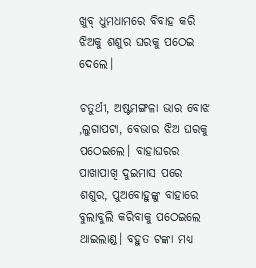ଖୁବ୍ ଧୁମଧାମରେ ବିବାହ କରି ଝିଅକୁ ଶଶୁର ଘରକୁ ପଠେଇ ଦେଲେ।

ଚତୁର୍ଥୀ, ଅଷ୍ଟମଙ୍ଗଳା ଭାର ବୋଝ ,ଲୁଗାପଟା, ବେଭାର ଝିଅ ଘରକୁ ପଠେଇଲେ। ବାହାଘରର ପାଖାପାଖି ଦୁଇମାସ ପରେ ଶଶୁର, ପୁଅବୋହୁଙ୍କୁ ବାହାରେ ବୁଲାବୁଲି କରିବାକୁ ପଠେଇଲେ ଥାଇଲାଣ୍ଡ। ବହୁତ ଟଙ୍କା ମଧ୍ୟ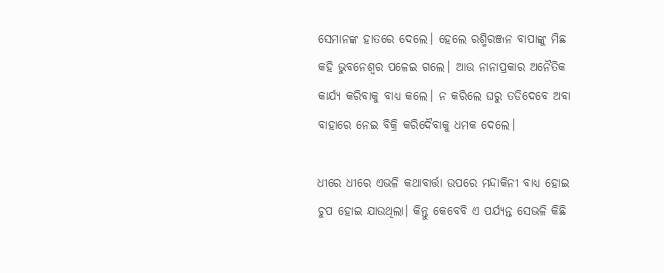ସେମାନଙ୍କ ହାତରେ ଦେଲେ। ହେଲେ ରଶ୍ମିରଞ୍ଜନ ବାପାଙ୍କୁ ମିଛ କହି ଭୁବନେଶ୍ୱର ପଳେଇ ଗଲେ। ଆଉ ନାନାପ୍ରକାର ଅନୈତିକ କାର୍ଯ୍ୟ କରିବାକୁ ବାଧ୍ୟ କଲେ। ନ କରିଲେ ଘରୁ ତଡିଦେବେ ଅବା ବାହାରେ ନେଇ ବିକ୍ରି କରିଦୈବାକୁ ଧମକ ଦେଲେ।

ଧୀରେ ଧୀରେ ଏଭଳି କଥାବାର୍ତ୍ତା ଉପରେ ମନ୍ଦାକିନୀ ବାଧ୍ୟ ହୋଇ ଚୁପ ହୋଇ ଯାଉଥିଲା। କିନ୍ତୁ କେବେବି ଏ ପର୍ଯ୍ୟନ୍ତ ସେଭଳି କିଛି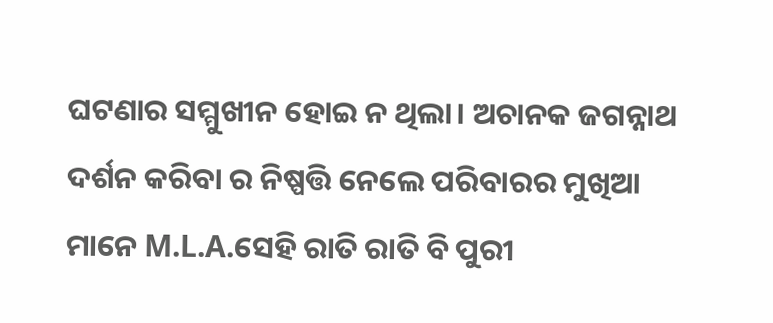ଘଟଣାର ସମ୍ମୁଖୀନ ହୋଇ ନ ଥିଲା। ଅଚାନକ ଜଗନ୍ନାଥ ଦର୍ଶନ କରିବା ର ନିଷ୍ପତ୍ତି ନେଲେ ପରିବାରର ମୁଖିଆ ମାନେ M.L.A.ସେହି ରାତି ରାତି ବି ପୁରୀ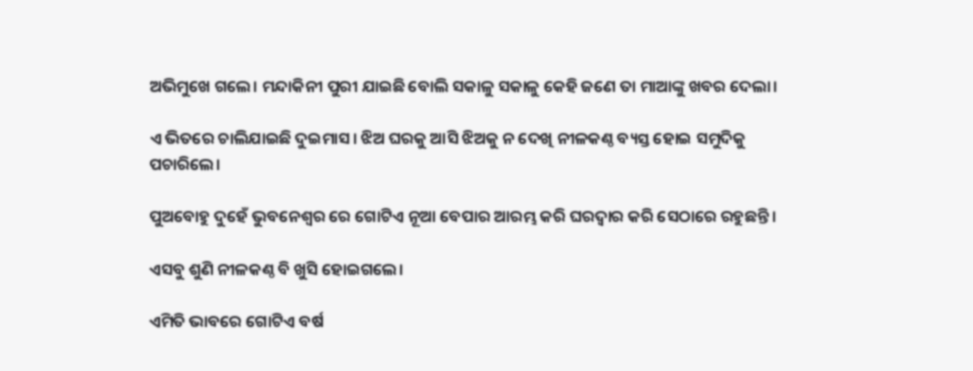ଅଭିମୁଖେ ଗଲେ। ମନ୍ଦାକିନୀ ପୁରୀ ଯାଇଛି ବୋଲି ସକାଳୁ ସକାଳୁ କେହି ଜଣେ ତା ମାଆଙ୍କୁ ଖବର ଦେଲା।

ଏ ଭିତରେ ଚାଲିଯାଇଛି ଦୁଇମାସ। ଝିଅ ଘରକୁ ଆସି ଝିଅକୁ ନ ଦେଖି ନୀଳକଣ୍ଠ ବ୍ୟସ୍ତ ହୋଇ ସମୁଦିକୁ ପଚାରିଲେ।

ପୁଅବୋହୁ ଦୁହେଁ ଭୁବନେଶ୍ୱର ରେ ଗୋଟିଏ ନୂଆ ବେପାର ଆରମ୍ଭ କରି ଘରଦ୍ୱାର କରି ସେଠାରେ ରହୁଛନ୍ତି।

ଏସବୁ ଶୁଣି ନୀଳକଣ୍ଠ ବି ଖୁସି ହୋଇଗଲେ।

ଏମିତି ଭାବରେ ଗୋଟିଏ ବର୍ଷ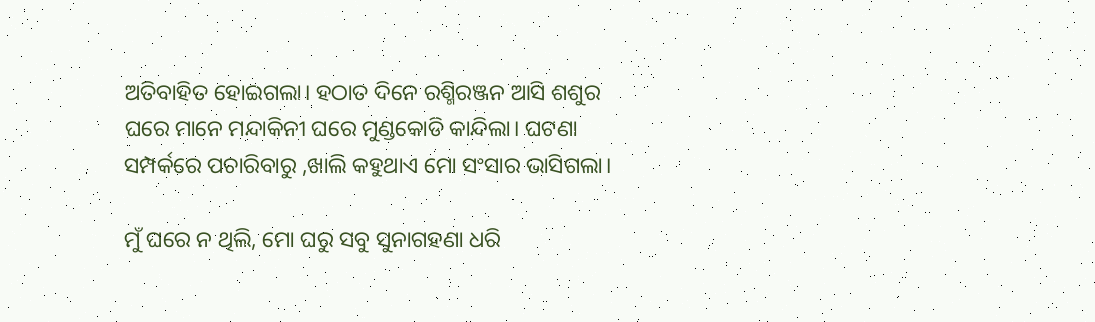ଅତିବାହିତ ହୋଇଗଲା। ହଠାତ ଦିନେ ରଶ୍ମିରଞ୍ଜନ ଆସି ଶଶୁର ଘରେ ମାନେ ମନ୍ଦାକିନୀ ଘରେ ମୁଣ୍ଡକୋଡି କାନ୍ଦିଲା। ଘଟଣା ସମ୍ପର୍କରେ ପଚାରିବାରୁ ,ଖାଲି କହୁଥାଏ ମୋ ସଂସାର ଭାସିଗଲା।

ମୁଁ ଘରେ ନ ଥିଲି, ମୋ ଘରୁ ସବୁ ସୁନାଗହଣା ଧରି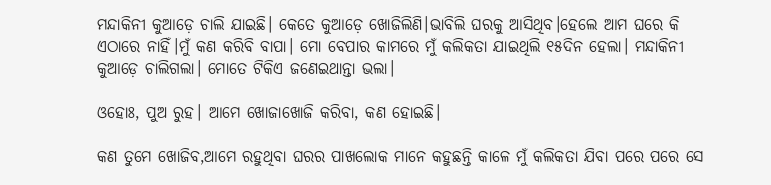ମନ୍ଦାକିନୀ କୁଆଡ଼େ ଚାଲି ଯାଇଛି। କେତେ କୁଆଡ଼େ ଖୋଜିଲିଣି।ଭାବିଲି ଘରକୁ ଆସିଥିବ।ହେଲେ ଆମ ଘରେ କି ଏଠାରେ ନାହିଁ।ମୁଁ କଣ କରିବି ବାପା। ମୋ ବେପାର କାମରେ ମୁଁ କଲିକତା ଯାଇଥିଲି ୧୫ଦିନ ହେଲା। ମନ୍ଦାକିନୀ କୁଆଡ଼େ ଚାଲିଗଲା। ମୋତେ ଟିକିଏ ଜଣେଇଥାନ୍ତା ଭଲା।

ଓହୋଃ, ପୁଅ ରୁହ। ଆମେ ଖୋଜାଖୋଜି କରିବା, କଣ ହୋଇଛି।

କଣ ତୁମେ ଖୋଜିବ,ଆମେ ରହୁଥିବା ଘରର ପାଖଲୋକ ମାନେ କହୁଛନ୍ତି କାଳେ ମୁଁ କଲିକତା ଯିବା ପରେ ପରେ ସେ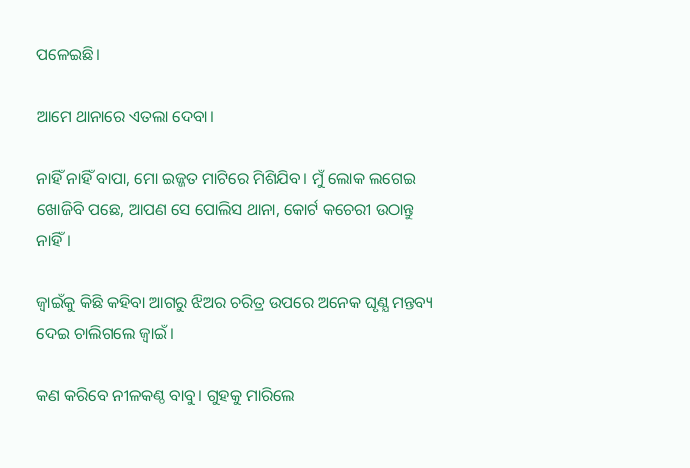ପଳେଇଛି।

ଆମେ ଥାନାରେ ଏତଲା ଦେବା।

ନାହିଁ ନାହିଁ ବାପା, ମୋ ଇଜ୍ଜତ ମାଟିରେ ମିଶିଯିବ। ମୁଁ ଲୋକ ଲଗେଇ ଖୋଜିବି ପଛେ, ଆପଣ ସେ ପୋଲିସ ଥାନା, କୋର୍ଟ କଚେରୀ ଉଠାନ୍ତୁ ନାହିଁ।

ଜ୍ଵାଇଁକୁ କିଛି କହିବା ଆଗରୁ ଝିଅର ଚରିତ୍ର ଉପରେ ଅନେକ ଘୃଣ୍ଯ ମନ୍ତବ୍ୟ ଦେଇ ଚାଲିଗଲେ ଜ୍ଵାଇଁ।

କଣ କରିବେ ନୀଳକଣ୍ଠ ବାବୁ। ଗୁହକୁ ମାରିଲେ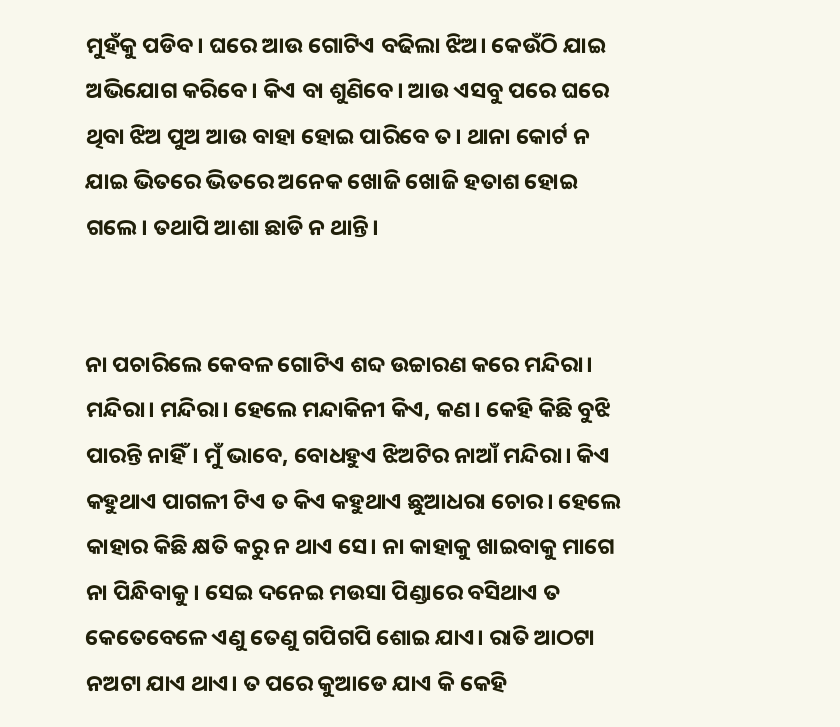ମୁହଁକୁ ପଡିବ। ଘରେ ଆଉ ଗୋଟିଏ ବଢିଲା ଝିଅ। କେଉଁଠି ଯାଇ ଅଭିଯୋଗ କରିବେ। କିଏ ବା ଶୁଣିବେ। ଆଉ ଏସବୁ ପରେ ଘରେ ଥିବା ଝିଅ ପୁଅ ଆଉ ବାହା ହୋଇ ପାରିବେ ତ। ଥାନା କୋର୍ଟ ନ ଯାଇ ଭିତରେ ଭିତରେ ଅନେକ ଖୋଜି ଖୋଜି ହତାଶ ହୋଇ ଗଲେ। ତଥାପି ଆଶା ଛାଡି ନ ଥାନ୍ତି।


ନା ପଚାରିଲେ କେବଳ ଗୋଟିଏ ଶବ୍ଦ ଉଚ୍ଚାରଣ କରେ ମନ୍ଦିରା। ମନ୍ଦିରା। ମନ୍ଦିରା। ହେଲେ ମନ୍ଦାକିନୀ କିଏ, କଣ। କେହି କିଛି ବୁଝି ପାରନ୍ତି ନାହିଁ। ମୁଁ ଭାବେ, ବୋଧହୁଏ ଝିଅଟିର ନାଆଁ ମନ୍ଦିରା। କିଏ କହୁଥାଏ ପାଗଳୀ ଟିଏ ତ କିଏ କହୁଥାଏ ଛୁଆଧରା ଚୋର। ହେଲେ କାହାର କିଛି କ୍ଷତି କରୁ ନ ଥାଏ ସେ। ନା କାହାକୁ ଖାଇବାକୁ ମାଗେ ନା ପିନ୍ଧିବାକୁ। ସେଇ ଦନେଇ ମଉସା ପିଣ୍ଡାରେ ବସିଥାଏ ତ କେତେବେଳେ ଏଣୁ ତେଣୁ ଗପିଗପି ଶୋଇ ଯାଏ। ରାତି ଆଠଟା ନଅଟା ଯାଏ ଥାଏ। ତ ପରେ କୁଆଡେ ଯାଏ କି କେହି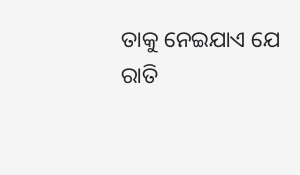ତାକୁ ନେଇଯାଏ ଯେ ରାତି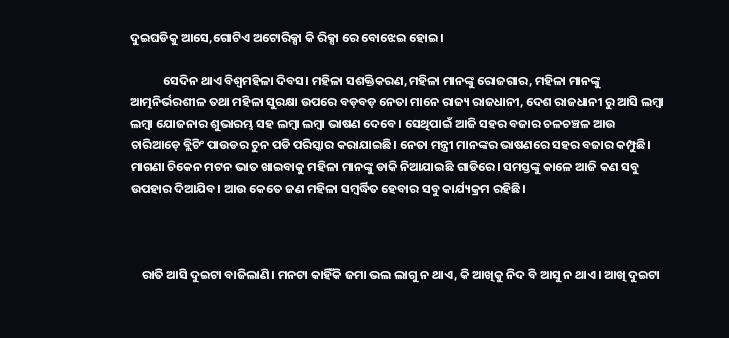ଦୁଇଘଡିକୁ ଆସେ,ଗୋଟିଏ ଅଟୋରିକ୍ସା କି ରିକ୍ସା ରେ ବୋଝେଇ ହୋଇ।

            ସେଦିନ ଥାଏ ବିଶ୍ଵମହିଳା ଦିବସ। ମହିଳା ସଶକ୍ତିକରଣ,ମହିଳା ମାନଙ୍କୁ ରୋଜଗାର, ମହିଳା ମାନଙ୍କୁ ଆତ୍ମନିର୍ଭରଶୀଳ ତଥା ମହିଳା ସୁରକ୍ଷା ଉପରେ ବଡ଼ବଡ଼ ନେତା ମାନେ ରାଜ୍ୟ ରାଜଧାନୀ, ଦେଶ ରାଜଧାନୀ ରୁ ଆସି ଲମ୍ବା ଲମ୍ବା ଯୋଜନାର ଶୁଭାରମ୍ଭ ସହ ଲମ୍ବା ଲମ୍ବା ଭାଷଣ ଦେବେ। ସେଥିପାଇଁ ଆଜି ସହର ବଜାର ଚଳଚଞ୍ଚଳ ଆଉ ଚାରିଆଡ଼େ ବ୍ଲିଚିଂ ପାଉଡର ଚୁନ ପଡି ପରିସ୍କାର କରାଯାଇଛି। ନେତା ମନ୍ତ୍ରୀ ମାନଙ୍କର ଭାଷଣରେ ସହର ବଜାର କମ୍ପୁଛି। ମାଗଣା ଚିକେନ ମଟନ ଭାତ ଖାଇବାକୁ ମହିଳା ମାନଙ୍କୁ ଡାକି ନିଆଯାଇଛି ଗାଡିରେ। ସମସ୍ତଙ୍କୁ କାଳେ ଆଜି କଣ ସବୁ ଉପହାର ଦିଆଯିବ। ଆଉ କେତେ ଜଣ ମହିଳା ସମ୍ବର୍ଦ୍ଧିତ ହେବାର ସବୁ କାର୍ଯ୍ୟକ୍ରମ ରହିଛି।



    ରାତି ଆସି ଦୁଇଟା ବାଜିଲାଣି। ମନଟା କାହିଁକି ଜମା ଭଲ ଲାଗୁ ନ ଥାଏ, କି ଆଖିକୁ ନିଦ ବି ଆସୁ ନ ଥାଏ। ଆଖି ଦୁଇଟା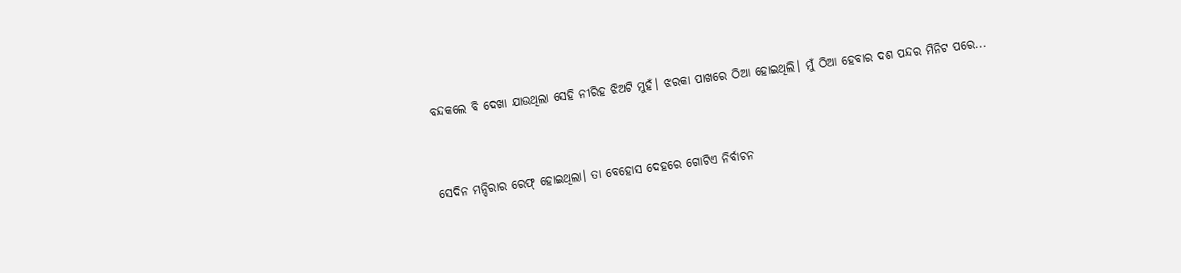ବନ୍ଦକଲେ ବି ଦେଖା ଯାଉଥିଲା ସେହି ନୀରିହ ଝିଅଟି ମୁହଁ। ଝରକା ପାଖରେ ଠିଆ ହୋଇଥିଲି। ମୁଁ ଠିଆ ହେବାର ଦଶ ପନ୍ଦର ମିନିଟ ପରେ...


ସେଦିନ ମନ୍ଦିରାର ରେଫ୍ ହୋଇଥିଲା। ତା ବେହୋସ ଦେହରେ ଗୋଟିଏ ନିର୍ବାଚନ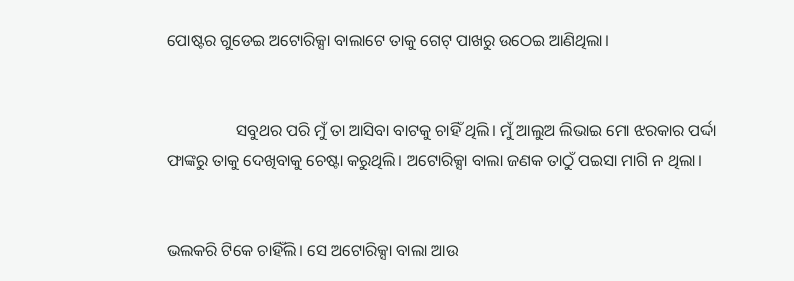ପୋଷ୍ଟର ଗୁଡେଇ ଅଟୋରିକ୍ସା ବାଲାଟେ ତାକୁ ଗେଟ୍ ପାଖରୁ ଉଠେଇ ଆଣିଥିଲା।


                 ସବୁଥର ପରି ମୁଁ ତା ଆସିବା ବାଟକୁ ଚାହିଁ ଥିଲି। ମୁଁ ଆଲୁଅ ଲିଭାଇ ମୋ ଝରକାର ପର୍ଦ୍ଦା ଫାଙ୍କରୁ ତାକୁ ଦେଖିବାକୁ ଚେଷ୍ଟା କରୁଥିଲି। ଅଟୋରିକ୍ସା ବାଲା ଜଣକ ତାଠୁଁ ପଇସା ମାଗି ନ ଥିଲା।


ଭଲକରି ଟିକେ ଚାହିଁଲି। ସେ ଅଟୋରିକ୍ସା ବାଲା ଆଉ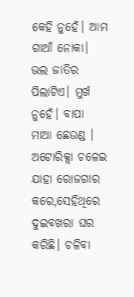କେହି ନୁହେଁ। ଆମ ଗାଆଁ ନୋକା। ଭଲ ଜାତିର ପିଲାଟିଏ। ମୁର୍ଖ ନୁହେଁ। ବାପା ମାଆ ଛେଉଣ୍ଡ । ଅଟୋରିକ୍ସା ଚଳେଇ ଯାହା ରୋଜଗାର କରେ,ସେହିଥିରେ ଦୁଇବଖରା ଘର କରିଛି। ଚଳିବା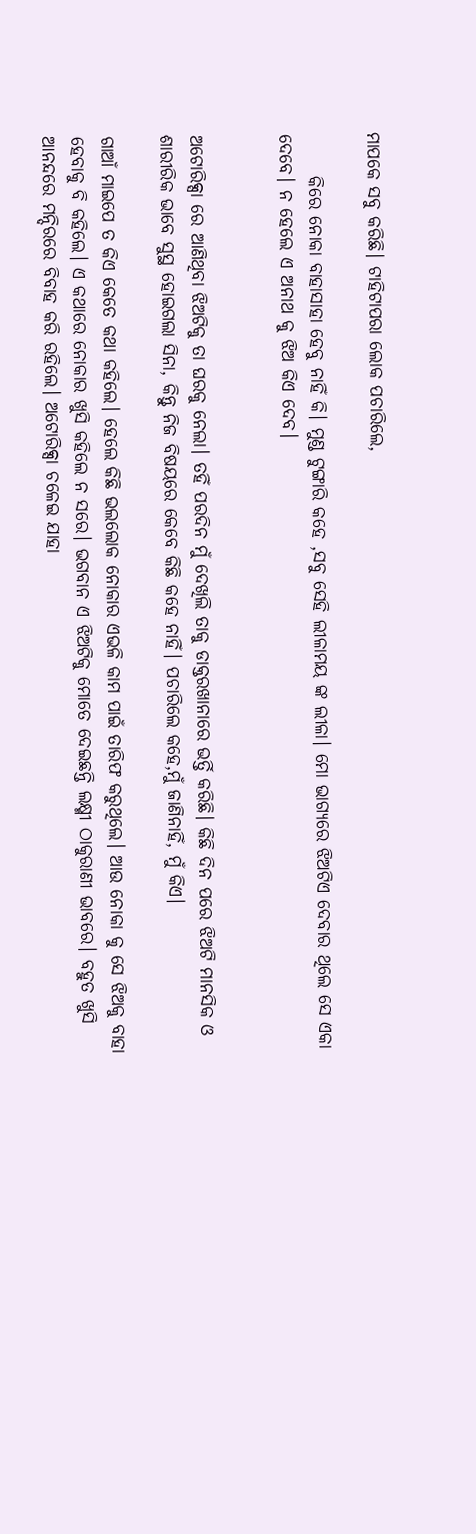ମାପକେ ସବୁ କରିଛି। ଟାହିଟାପରା ଲୋକ ପଚାରିଲେ,

      କିରେ ନୋକା ବାହାସାହା ହେବୁ ନାହିଁ କି। ମୁଣ୍ଡ ଟୁଙ୍ଗାରି କହେ ,ସବୁ ସେହି ଲୀଳାମୟ ଙ୍କ ଲୀଳା। ମୋ ଭାଗ୍ୟରେ ଝିଅଟିଏ ଦେବାର ଥିଲେ ସେ ଏକା ଦେବେ। ନ ହେଲେ ଏ ଅନାଥ କୁ ଝିଅ କିଏ ଦେବ।


ଅଟୋରିକ୍ସା ରେ ଆଣିଥିବା ଝିଅଟିକୁ ତା ଘରକୁ ନେଲା। ତହିଁ ପରଦିନ ମୁଁ ଦେଖିଲି ତାକୁ ଡାକ୍ତରଖାନାରେ ଭର୍ତ୍ତି କରିଛି। କିଛି ଦିନ ପରେ ଝିଅଟି ମାନସିକ ଓ ଶାରୀରିକ ଭାବେ ସୁସ୍ଥ ହୋଇଗଲା ସିନା, କିନ୍ତୁ ନିଜ ବିଷୟରେ କେବେ କିଛି କହେ ନାହିଁ। ପଚାରିଲେ କହେ,ମୁଁ ଜାଣିନାହିଁ, ମୁଁ କିଏ।

ଗାଆଁ ମାଇପେ ତ କିଏ କେତେ କଥା କହିଲେ। ହେଲେ କିଛି ଭଲଲୋକ ନୋକାର ଏଭଳି କାମ ପାଇଁ ତାରିଫ କରୁଥିଲେ। ଆଉ ନୋକା କୁ ସେ ଝିଅକୁ ବାହା ହେବାକୁ ବି କହିଲେ। ଏ କଥାରେ ନୋକାର ଖୁସି କହିଲେ ନ ସରେ। ଭଗବାନ ଏ ଝିଅଟିକୁ ମୋତେ ଦେଇଛନ୍ତି ଲକ୍ଷ୍ମୀ ଠାକୁରାଣୀ ଭାବରେ। ବହୁତ ଖୁସି ଆନନ୍ଦରେ ମନ୍ଦିରରେ ବିବାହ କରି ରହିଲେ। ଅଟୋରିକ୍ସା ଚଳେଇ ଯାହା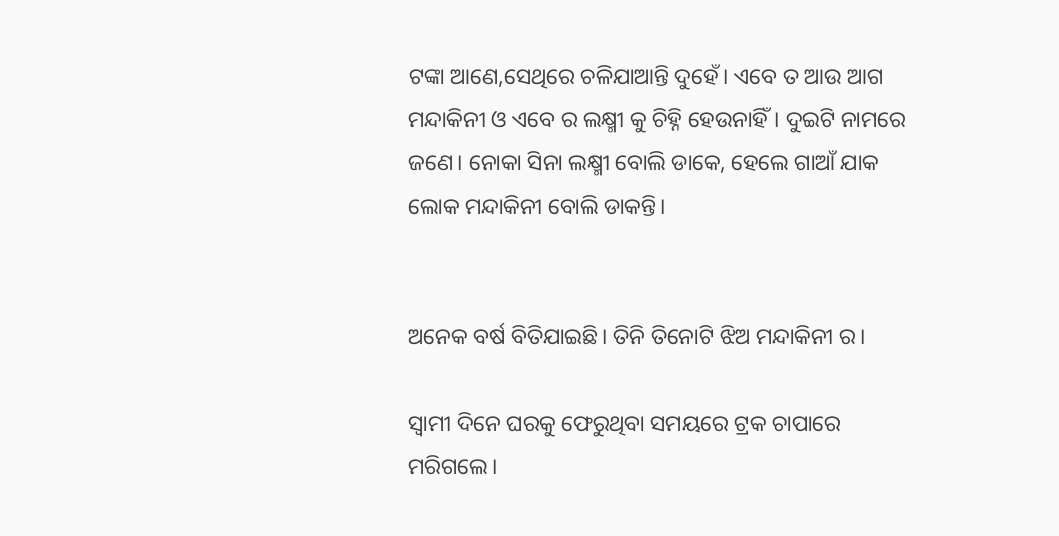ଟଙ୍କା ଆଣେ,ସେଥିରେ ଚଳିଯାଆନ୍ତି ଦୁହେଁ। ଏବେ ତ ଆଉ ଆଗ ମନ୍ଦାକିନୀ ଓ ଏବେ ର ଲକ୍ଷ୍ମୀ କୁ ଚିହ୍ନି ହେଉନାହିଁ। ଦୁଇଟି ନାମରେ ଜଣେ। ନୋକା ସିନା ଲକ୍ଷ୍ମୀ ବୋଲି ଡାକେ, ହେଲେ ଗାଆଁ ଯାକ ଲୋକ ମନ୍ଦାକିନୀ ବୋଲି ଡାକନ୍ତି।


ଅନେକ ବର୍ଷ ବିତିଯାଇଛି। ତିନି ତିନୋଟି ଝିଅ ମନ୍ଦାକିନୀ ର।

ସ୍ଵାମୀ ଦିନେ ଘରକୁ ଫେରୁଥିବା ସମୟରେ ଟ୍ରକ ଚାପାରେ ମରିଗଲେ।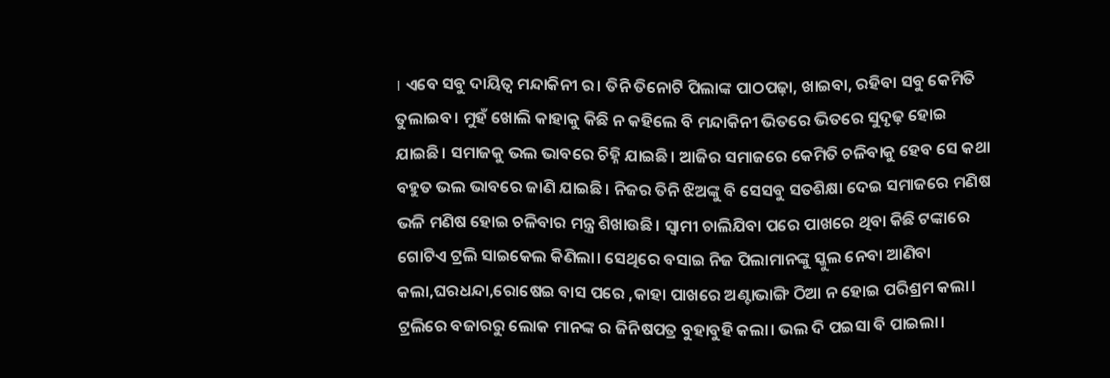। ଏବେ ସବୁ ଦାୟିତ୍ୱ ମନ୍ଦାକିନୀ ର। ତିନି ତିନୋଟି ପିଲାଙ୍କ ପାଠପଢ଼ା, ଖାଇବା, ରହିବା ସବୁ କେମିତି ତୁଲାଇବ। ମୁହଁ ଖୋଲି କାହାକୁ କିଛି ନ କହିଲେ ବି ମନ୍ଦାକିନୀ ଭିତରେ ଭିତରେ ସୁଦୃଢ଼ ହୋଇ ଯାଇଛି। ସମାଜକୁ ଭଲ ଭାବରେ ଚିହ୍ନି ଯାଇଛି। ଆଜିର ସମାଜରେ କେମିତି ଚଳିବାକୁ ହେବ ସେ କଥା ବହୁତ ଭଲ ଭାବରେ ଜାଣି ଯାଇଛି। ନିଜର ତିନି ଝିଅଙ୍କୁ ବି ସେସବୁ ସତଶିକ୍ଷା ଦେଇ ସମାଜରେ ମଣିଷ ଭଳି ମଣିଷ ହୋଇ ଚଳିବାର ମନ୍ତ୍ର ଶିଖାଉଛି। ସ୍ଵାମୀ ଚାଲିଯିବା ପରେ ପାଖରେ ଥିବା କିଛି ଟଙ୍କାରେ ଗୋଟିଏ ଟ୍ରଲି ସାଇକେଲ କିଣିଲା। ସେଥିରେ ବସାଇ ନିଜ ପିଲାମାନଙ୍କୁ ସ୍କୁଲ ନେବା ଆଣିବା କଲା,ଘରଧନ୍ଦା,ରୋଷେଇ ବାସ ପରେ ,କାହା ପାଖରେ ଅଣ୍ଟାଭାଙ୍ଗି ଠିଆ ନ ହୋଇ ପରିଶ୍ରମ କଲା। ଟ୍ରଲିରେ ବଜାରରୁ ଲୋକ ମାନଙ୍କ ର ଜିନିଷପତ୍ର ବୁହାବୁହି କଲା। ଭଲ ଦି ପଇସା ବି ପାଇଲା।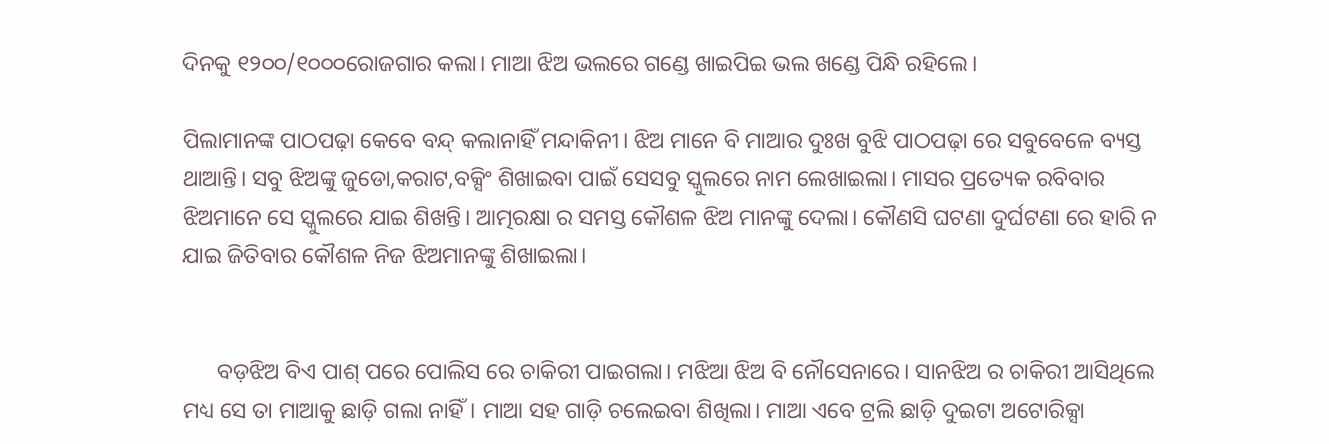ଦିନକୁ ୧୨୦୦/୧୦୦୦ରୋଜଗାର କଲା। ମାଆ ଝିଅ ଭଲରେ ଗଣ୍ଡେ ଖାଇପିଇ ଭଲ ଖଣ୍ଡେ ପିନ୍ଧି ରହିଲେ।

ପିଲାମାନଙ୍କ ପାଠପଢ଼ା କେବେ ବନ୍ଦ୍ କଲାନାହିଁ ମନ୍ଦାକିନୀ। ଝିଅ ମାନେ ବି ମାଆର ଦୁଃଖ ବୁଝି ପାଠପଢ଼ା ରେ ସବୁବେଳେ ବ୍ୟସ୍ତ ଥାଆନ୍ତି। ସବୁ ଝିଅଙ୍କୁ ଜୁଡୋ,କରାଟ,ବକ୍ସିଂ ଶିଖାଇବା ପାଇଁ ସେସବୁ ସ୍କୁଲରେ ନାମ ଲେଖାଇଲା। ମାସର ପ୍ରତ୍ୟେକ ରବିବାର ଝିଅମାନେ ସେ ସ୍କୁଲରେ ଯାଇ ଶିଖନ୍ତି। ଆତ୍ମରକ୍ଷା ର ସମସ୍ତ କୌଶଳ ଝିଅ ମାନଙ୍କୁ ଦେଲା। କୌଣସି ଘଟଣା ଦୁର୍ଘଟଣା ରେ ହାରି ନ ଯାଇ ଜିତିବାର କୌଶଳ ନିଜ ଝିଅମାନଙ୍କୁ ଶିଖାଇଲା।


      ବଡ଼ଝିଅ ବିଏ ପାଶ୍ ପରେ ପୋଲିସ ରେ ଚାକିରୀ ପାଇଗଲା। ମଝିଆ ଝିଅ ବି ନୌସେନାରେ। ସାନଝିଅ ର ଚାକିରୀ ଆସିଥିଲେ ମଧ୍ୟ ସେ ତା ମାଆକୁ ଛାଡ଼ି ଗଲା ନାହିଁ। ମାଆ ସହ ଗାଡ଼ି ଚଲେଇବା ଶିଖିଲା। ମାଆ ଏବେ ଟ୍ରଲି ଛାଡ଼ି ଦୁଇଟା ଅଟୋରିକ୍ସା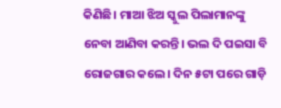କିଣିଛି। ମାଆ ଝିଅ ସ୍କୁଲ ପିଲାମାନଙ୍କୁ ନେବା ଆଣିବା କରନ୍ତି। ଭଲ ଦି ପଇସା ବି ରୋଜଗାର କଲେ। ଦିନ ୫ଟା ପରେ ଗାଡ଼ି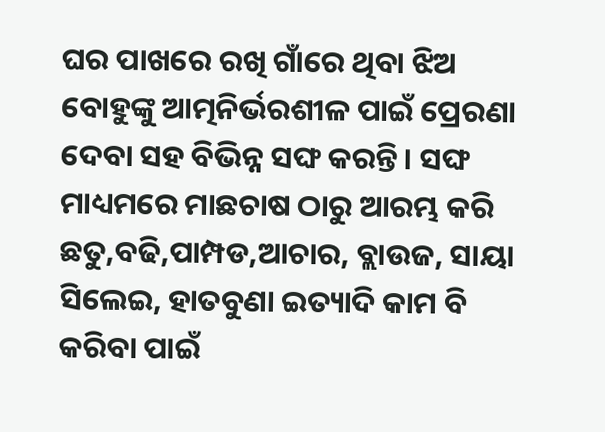ଘର ପାଖରେ ରଖି ଗାଁରେ ଥିବା ଝିଅ ବୋହୁଙ୍କୁ ଆତ୍ମନିର୍ଭରଶୀଳ ପାଇଁ ପ୍ରେରଣା ଦେବା ସହ ବିଭିନ୍ନ ସଙ୍ଘ କରନ୍ତି। ସଙ୍ଘ ମାଧ୍ୟମରେ ମାଛଚାଷ ଠାରୁ ଆରମ୍ଭ କରି ଛତୁ,ବଢି,ପାମ୍ପଡ,ଆଚାର, ବ୍ଲାଉଜ, ସାୟା ସିଲେଇ, ହାତବୁଣା ଇତ୍ୟାଦି କାମ ବି କରିବା ପାଇଁ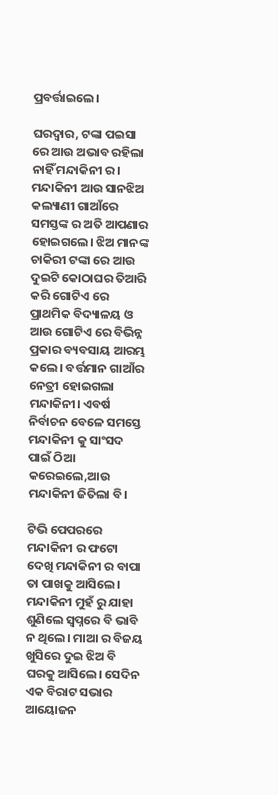ପ୍ରବର୍ତ୍ତାଇଲେ।

ଘରଦ୍ୱାର, ଟଙ୍କା ପଇସା ରେ ଆଉ ଅଭାବ ରହିଲା ନାହିଁ ମନ୍ଦାକିନୀ ର। ମନ୍ଦାକିନୀ ଆଉ ସାନଝିଅ କଲ୍ୟାଣୀ ଗାଆଁରେ ସମସ୍ତଙ୍କ ର ଅତି ଆପଣାର ହୋଇଗଲେ। ଝିଅ ମାନଙ୍କ ଚାକିରୀ ଟଙ୍କା ରେ ଆଉ ଦୁଇଟି କୋଠାଘର ତିଆରି କରି ଗୋଟିଏ ରେ ପ୍ରାଥମିକ ବିଦ୍ୟାଳୟ ଓ ଆଉ ଗୋଟିଏ ରେ ବିଭିନ୍ନ ପ୍ରକାର ବ୍ୟବସାୟ ଆରମ୍ଭ କଲେ। ବର୍ତ୍ତମାନ ଗାଆଁର ନେତ୍ରୀ ହୋଇଗଲା ମନ୍ଦାକିନୀ। ଏବର୍ଷ ନିର୍ବାଚନ ବେଳେ ସମସ୍ତେ ମନ୍ଦାକିନୀ କୁ ସାଂସଦ ପାଇଁ ଠିଆ କରେଇଲେ,ଆଉ ମନ୍ଦାକିନୀ ଜିତିଲା ବି।

ଟିଭି ପେପରରେ ମନ୍ଦାକିନୀ ର ଫଟୋ ଦେଖି ମନ୍ଦାକିନୀ ର ବାପା ତା ପାଖକୁ ଆସିଲେ। ମନ୍ଦାକିନୀ ମୁହଁ ରୁ ଯାହା ଶୁଣିଲେ ସ୍ଵପ୍ନରେ ବି ଭାବି ନ ଥିଲେ। ମାଆ ର ବିଜୟ ଖୁସିରେ ଦୁଇ ଝିଅ ବି ଘରକୁ ଆସିଲେ। ସେଦିନ ଏକ ବିରାଟ ସଭାର ଆୟୋଜନ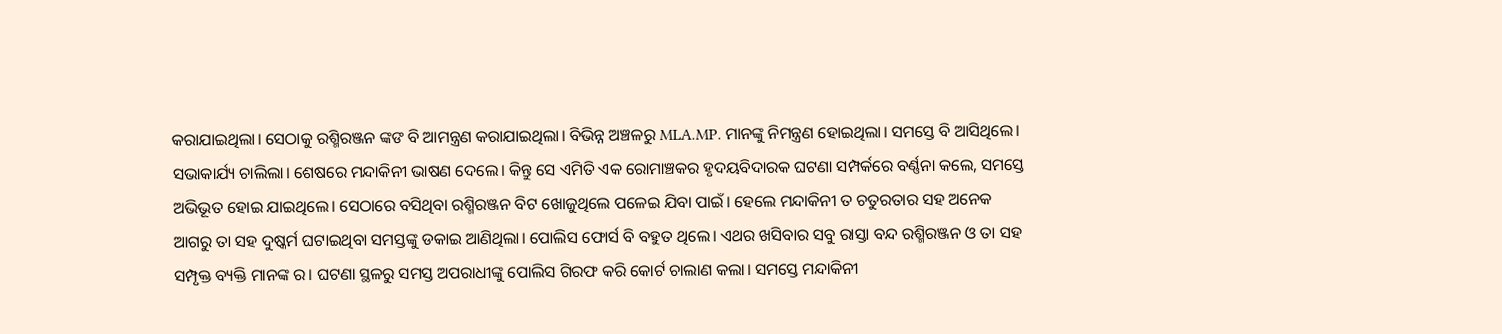କରାଯାଇଥିଲା। ସେଠାକୁ ରଶ୍ମିରଞ୍ଜନ ଙ୍କଙ ବି ଆମନ୍ତ୍ରଣ କରାଯାଇଥିଲା। ବିଭିନ୍ନ ଅଞ୍ଚଳରୁ MLA.MP. ମାନଙ୍କୁ ନିମନ୍ତ୍ରଣ ହୋଇଥିଲା। ସମସ୍ତେ ବି ଆସିଥିଲେ। ସଭାକାର୍ଯ୍ୟ ଚାଲିଲା। ଶେଷରେ ମନ୍ଦାକିନୀ ଭାଷଣ ଦେଲେ। କିନ୍ତୁ ସେ ଏମିତି ଏକ ରୋମାଞ୍ଚକର ହୃଦୟବିଦାରକ ଘଟଣା ସମ୍ପର୍କରେ ବର୍ଣ୍ଣନା କଲେ, ସମସ୍ତେ ଅଭିଭୂତ ହୋଇ ଯାଇଥିଲେ। ସେଠାରେ ବସିଥିବା ରଶ୍ମିରଞ୍ଜନ ବିଟ ଖୋଜୁଥିଲେ ପଳେଇ ଯିବା ପାଇଁ। ହେଲେ ମନ୍ଦାକିନୀ ତ ଚତୁରତାର ସହ ଅନେକ ଆଗରୁ ତା ସହ ଦୁଷ୍କର୍ମ ଘଟାଇଥିବା ସମସ୍ତଙ୍କୁ ଡକାଇ ଆଣିଥିଲା। ପୋଲିସ ଫୋର୍ସ ବି ବହୁତ ଥିଲେ। ଏଥର ଖସିବାର ସବୁ ରାସ୍ତା ବନ୍ଦ ରଶ୍ମିରଞ୍ଜନ ଓ ତା ସହ ସମ୍ପୃକ୍ତ ବ୍ୟକ୍ତି ମାନଙ୍କ ର। ଘଟଣା ସ୍ଥଳରୁ ସମସ୍ତ ଅପରାଧୀଙ୍କୁ ପୋଲିସ ଗିରଫ କରି କୋର୍ଟ ଚାଲାଣ କଲା। ସମସ୍ତେ ମନ୍ଦାକିନୀ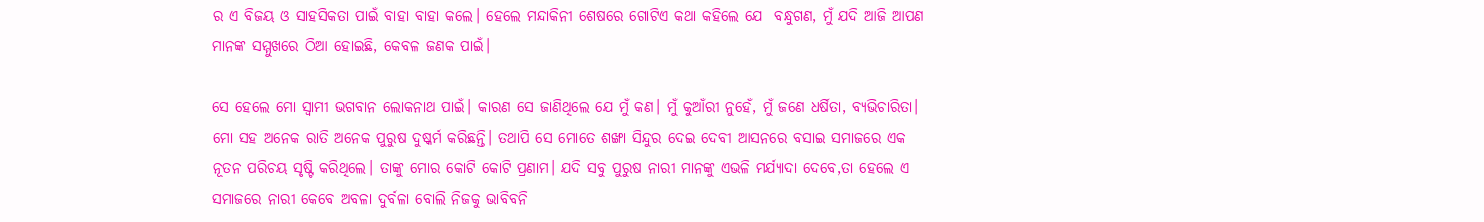ର ଏ ବିଜୟ ଓ ସାହସିକତା ପାଇଁ ବାହା ବାହା କଲେ। ହେଲେ ମନ୍ଦାକିନୀ ଶେଷରେ ଗୋଟିଏ କଥା କହିଲେ ଯେ  ବନ୍ଧୁଗଣ, ମୁଁ ଯଦି ଆଜି ଆପଣ ମାନଙ୍କ ସମ୍ମୁଖରେ ଠିଆ ହୋଇଛି, କେବଳ ଜଣକ ପାଇଁ।

ସେ ହେଲେ ମୋ ସ୍ଵାମୀ ଭଗବାନ ଲୋକନାଥ ପାଇଁ। କାରଣ ସେ ଜାଣିଥିଲେ ଯେ ମୁଁ କଣ। ମୁଁ କୁଆଁରୀ ନୁହେଁ, ମୁଁ ଜଣେ ଧର୍ଷିତା, ବ୍ୟଭିଚାରିତା। ମୋ ସହ ଅନେକ ରାତି ଅନେକ ପୁରୁଷ ଦୁଷ୍କର୍ମ କରିଛନ୍ତି। ତଥାପି ସେ ମୋତେ ଶଙ୍ଖା ସିନ୍ଦୁର ଦେଇ ଦେବୀ ଆସନରେ ବସାଇ ସମାଜରେ ଏକ ନୂତନ ପରିଚୟ ସୃଷ୍ଟି କରିଥିଲେ। ତାଙ୍କୁ ମୋର କୋଟି କୋଟି ପ୍ରଣାମ। ଯଦି ସବୁ ପୁରୁଷ ନାରୀ ମାନଙ୍କୁ ଏଭଳି ମର୍ଯ୍ୟାଦା ଦେବେ,ତା ହେଲେ ଏ ସମାଜରେ ନାରୀ କେବେ ଅବଳା ଦୁର୍ବଳା ବୋଲି ନିଜକୁ ଭାବିବନି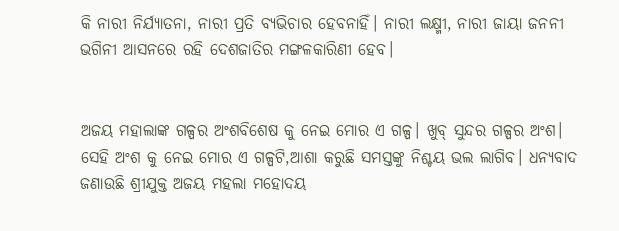କି ନାରୀ ନିର୍ଯ୍ୟାତନା, ନାରୀ ପ୍ରତି ବ୍ୟଭିଚାର ହେବନାହିଁ। ନାରୀ ଲକ୍ଷ୍ମୀ, ନାରୀ ଜାୟା ଜନନୀ ଭଗିନୀ ଆସନରେ ରହି ଦେଶଜାତିର ମଙ୍ଗଳକାରିଣୀ ହେବ।


ଅଜୟ ମହାଲାଙ୍କ ଗଳ୍ପର ଅଂଶବିଶେଷ କୁ ନେଇ ମୋର ଏ ଗଳ୍ପ। ଖୁବ୍ ସୁନ୍ଦର ଗଳ୍ପର ଅଂଶ। ସେହି ଅଂଶ କୁ ନେଇ ମୋର ଏ ଗଳ୍ପଟି,ଆଶା କରୁଛି ସମସ୍ତଙ୍କୁ ନିଶ୍ଚୟ ଭଲ ଲାଗିବ। ଧନ୍ୟବାଦ ଜଣାଉଛି ଶ୍ରୀଯୁକ୍ତ ଅଜୟ ମହଲା ମହୋଦୟ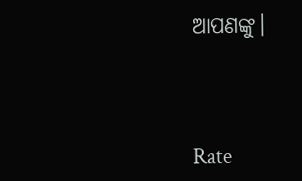ଆପଣଙ୍କୁ।



Rate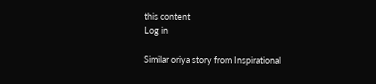this content
Log in

Similar oriya story from Inspirational